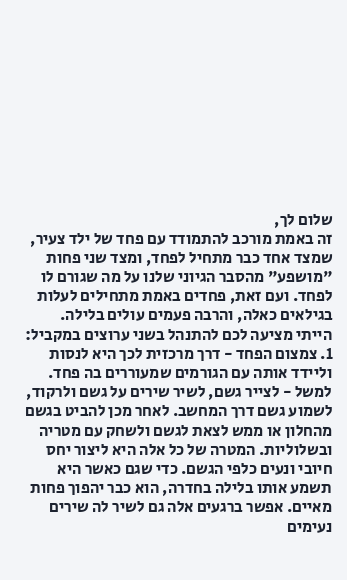שלום לך,
זה באמת מורכב להתמודד עם פחד של ילד צעיר, שמצד אחד כבר מתחיל לפחד, ומצד שני פחות "מושפע" מהסבר הגיוני שלנו על מה שגורם לו לפחד. ועם זאת, פחדים באמת מתחילים לעלות בגילאים כאלה, והרבה פעמים עולים בלילה.
הייתי מציעה לכם להתנהל בשני ערוצים במקביל:
1. צמצום הפחד - דרך מרכזית לכך היא לנסות וליידד אותה עם הגורמים שמעוררים בה פחד. למשל - לצייר גשם, לשיר שירים על גשם ולרקוד, לשמוע גשם דרך המחשב. לאחר מכן להביט בגשם מהחלון או ממש לצאת לגשם ולשחק עם מטריה ובשלוליות. המטרה של כל אלה היא ליצור יחס חיובי ונעים כלפי הגשם. כדי שגם כאשר היא תשמע אותו בלילה בחדרה, הוא כבר יהפוך פחות מאיים. אפשר ברגעים אלה גם לשיר לה שירים נעימים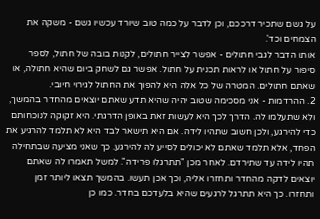על גשם שתכיר דרככם, וכן לדבר על כמה טוב שיורד עכשיו גשם - משקה את הצמחים וכד'.
אותו הדבר לגבי חתולים - אפשר לצייר חתולים, לקנות בובה של חתול, לספר סיפור על חתול או לראות תכנית על חתול. אפשר גם לשחק ביום שהיא חתולה, או שאתם חתולים. המטרה של כל אלה היא להפוך את החתול לגירוי חיובי.
2. ההרדמות - אני מסכימה שטוב יהיה שהיא תדע שאתם יוצאים מהחדר בהמשך, ולא שתעלמו לה. הדרך לכך היא לעשות זאת באופן הדרגתי. היא זקוקה לנוכחותם כדי להירגע, ולכן חשוב שתהיו לידה. אם היא תישאר לבד היא לא תלמד להרגיע את הפחד, אלא תלמד שאתם לא יכולים לסייע לה להירגע. כך שאני מציעה שבתחילה תהיו לידה עד שתירדם. לאחר מכן "תתרגלו פרידה". למשל תאמרו לה שאתם יוצאים לדקה מהחדר ותחזרו אליה, וכך אכן תעשו. בהמשך תצאו ליותר זמן ותחזרו. כך היא תתרגל לרגעים שהיא בלעדכם בחדר. כמו כן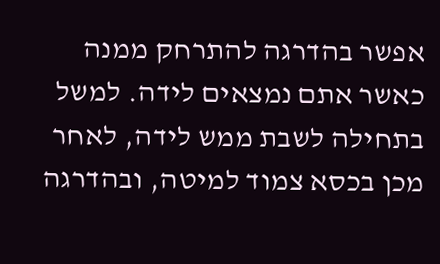אפשר בהדרגה להתרחק ממנה כאשר אתם נמצאים לידה. למשל בתחילה לשבת ממש לידה, לאחר מכן בכסא צמוד למיטה, ובהדרגה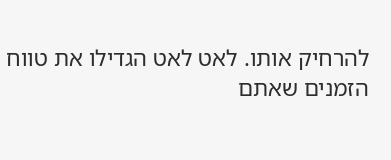להרחיק אותו. לאט לאט הגדילו את טווח הזמנים שאתם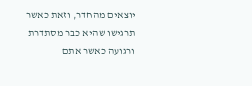יוצאים מהחדר, וזאת כאשר תרגישו שהיא כבר מסתדרת ורגועה כאשר אתם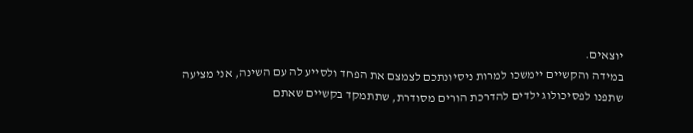יוצאים.
במידה והקשיים יימשכו למרות ניסיונתכם לצמצם את הפחד ולסייע לה עם השינה, אני מציעה שתפנו לפסיכולוג ילדים להדרכת הורים מסודרת, שתתמקד בקשיים שאתם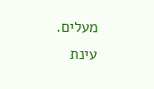מעלים.
עינת